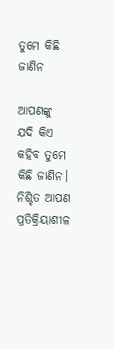ତୁମେ କିଛି ଜାଣିନ

ଆପଣଙ୍କୁ ଯଦି କିଏ କହିବ ତୁମେ କିଛି ଜାଣିନ। ନିଶ୍ଚିତ ଆପଣ ପ୍ରତିକ୍ରିୟାଶୀଳ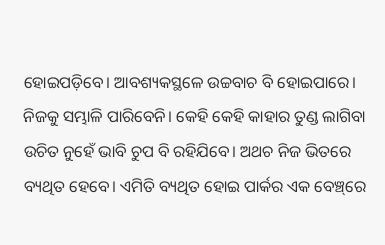ହୋଇପଡ଼ିବେ। ଆବଶ୍ୟକସ୍ଥଳେ ଉଚ୍ଚବାଚ ବି ହୋଇପାରେ। ନିଜକୁ ସମ୍ଭାଳି ପାରିବେନି। କେହି କେହି କାହାର ତୁଣ୍ଡ ଲାଗିବା ଉଚିତ ନୁହେଁ ଭାବି ଚୁପ ବି ରହିଯିବେ। ଅଥଚ ନିଜ ଭିତରେ ବ୍ୟଥିତ ହେବେ। ଏମିତି ବ୍ୟଥିତ ହୋଇ ପାର୍କର ଏକ ବେଞ୍ଚ୍‌ରେ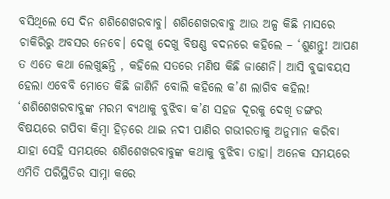ବସିଥିଲେ ସେ ଦିନ ଶଶିଶେଖରବାବୁ। ଶଶିଶେଖରବାବୁ ଆଉ ଅଳ୍ପ କିଛି ମାସରେ ଚାକିରିରୁ ଅବସର ନେବେ। ଦେଖୁ ଦେଖୁ ବିଷଣ୍ଣ ବଦନରେ କହିଲେ – ‘ଶୁଣନ୍ତୁ! ଆପଣ ତ ଏତେ କଥା ଲେଖୁଛନ୍ତି , କହିଲେ ସତରେ ମଣିଷ କିଛି ଜାଣେନି। ଆସି ବୁଢାବୟସ ହେଲା ଏବେବି ମୋତେ କିଛି ଜାଣିନି ବୋଲି କହିଲେ କ’ଣ ଲାଗିବ କହିଲ! ‘ଶଶିଶେଖରବାବୁଙ୍କ ମରମ ବ୍ୟଥାକୁ ବୁଝିବା କ’ଣ ସହଜ ଦୂରକୁ ଦେଖି ଡଙ୍ଗର ବିଷୟରେ ଗପିବା କିମ୍ବା ହିଡ଼ରେ ଥାଇ ନଦୀ ପାଣିର ଗଭୀରତାକୁ ଅନୁମାନ କରିବା ଯାହା ସେହି ସମୟରେ ଶଶିଶେଖରବାବୁଙ୍କ କଥାକୁ ବୁଝିବା ତାହା। ଅନେକ ସମୟରେ ଏମିତି ପରିସ୍ଥିତିର ସାମ୍ନା କରେ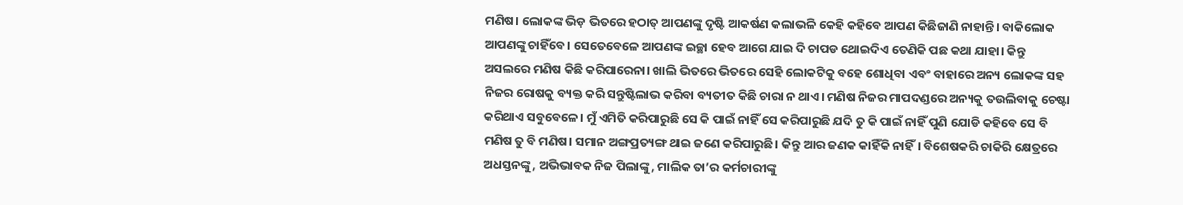ମଣିଷ। ଲୋକଙ୍କ ଭିଡ଼ ଭିତରେ ହଠାତ୍‌ ଆପଣଙ୍କୁ ଦୃଷ୍ଟି ଆକର୍ଷଣ କଲାଭଳି କେହି କହିବେ ଆପଣ କିଛିଜାଣି ନାହାନ୍ତି। ବାକିଲୋକ ଆପଣଙ୍କୁ ଚାହିଁବେ। ସେତେବେଳେ ଆପଣଙ୍କ ଇଚ୍ଛା ହେବ ଆଗେ ଯାଇ ଦି ଚାପଡ ଥୋଇଦିଏ ତେଣିକି ପଛ କଥା ଯାହା। କିନ୍ତୁ ଅସଲରେ ମଣିଷ କିଛି କରିପାରେନା। ଖାଲି ଭିତରେ ଭିତରେ ସେହି ଲୋକଟିକୁ ବହେ ଶୋଧିବା ଏବଂ ବାହାରେ ଅନ୍ୟ ଲୋକଙ୍କ ସହ ନିଜର ରୋଷକୁ ବ୍ୟକ୍ତ କରି ସନ୍ତୁଷ୍ଟିଲାଭ କରିବା ବ୍ୟତୀତ କିଛି ଚାରା ନ ଥାଏ। ମଣିଷ ନିଜର ମାପଦଣ୍ଡରେ ଅନ୍ୟକୁ ତଉଲିବାକୁ ଚେଷ୍ଟା କରିଥାଏ ସବୁବେଳେ। ମୁଁ ଏମିତି କରିପାରୁଛି ସେ କି ପାଇଁ ନାହିଁ ସେ କରିପାରୁଛି ଯଦି ତୁ କି ପାଇଁ ନାହିଁ ପୁଣି ଯୋଡି କହିବେ ସେ ବି ମଣିଷ ତୁ ବି ମଣିଷ। ସମାନ ଅଙ୍ଗପ୍ରତ୍ୟଙ୍ଗ ଥାଇ ଜଣେ କରିପାରୁଛି। କିନ୍ତୁ ଆର ଜଣକ କାହିଁକି ନାହିଁ। ବିଶେଷକରି ଚାକିରି କ୍ଷେତ୍ରରେ ଅଧସ୍ତନଙ୍କୁ, ଅଭିଭାବକ ନିଜ ପିଲାଙ୍କୁ, ମାଲିକ ତା’ର କର୍ମଚାରୀଙ୍କୁ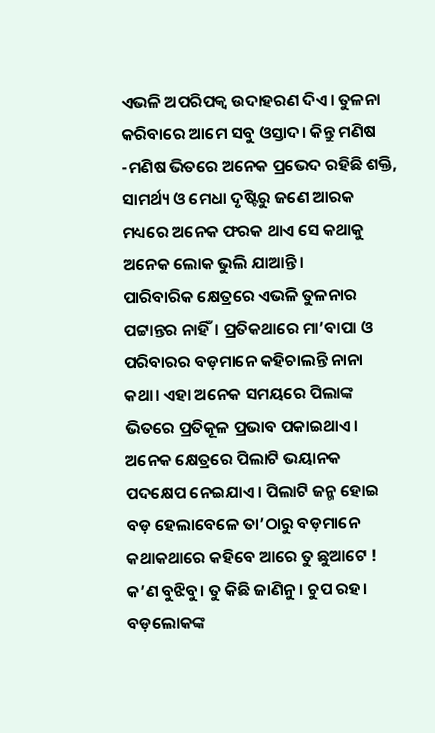ଏଭଳି ଅପରିପକ୍ୱ ଉଦାହରଣ ଦିଏ। ତୁଳନା କରିବାରେ ଆମେ ସବୁ ଓସ୍ତାଦ। କିନ୍ତୁ ମଣିଷ -ମଣିଷ ଭିତରେ ଅନେକ ପ୍ରଭେଦ ରହିଛି ଶକ୍ତି, ସାମର୍ଥ୍ୟ ଓ ମେଧା ଦୃଷ୍ଟିରୁ ଜଣେ ଆରକ ମଧ୍ୟରେ ଅନେକ ଫରକ ଥାଏ ସେ କଥାକୁ ଅନେକ ଲୋକ ଭୁଲି ଯାଆନ୍ତି।
ପାରିବାରିକ କ୍ଷେତ୍ରରେ ଏଭଳି ତୁଳନାର ପଟ୍ଟାନ୍ତର ନାହିଁ। ପ୍ରତିକଥାରେ ମା’ବାପା ଓ ପରିବାରର ବଡ଼ମାନେ କହିଚାଲନ୍ତି ନାନା କଥା। ଏହା ଅନେକ ସମୟରେ ପିଲାଙ୍କ ଭିତରେ ପ୍ରତିକୂଳ ପ୍ରଭାବ ପକାଇଥାଏ। ଅନେକ କ୍ଷେତ୍ରରେ ପିଲାଟି ଭୟାନକ ପଦକ୍ଷେପ ନେଇଯାଏ। ପିଲାଟି ଜନ୍ମ ହୋଇ ବଡ଼ ହେଲାବେଳେ ତା’ଠାରୁ ବଡ଼ମାନେ କଥାକଥାରେ କହିବେ ଆରେ ତୁ ଛୁଆଟେ ! କ’ଣ ବୁଝିବୁ। ତୁ କିଛି ଜାଣିନୁ। ଚୁପ ରହ। ବଡ଼ଲୋକଙ୍କ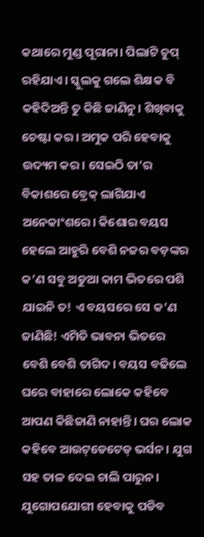କଥାରେ ମୁଣ୍ଡ ପୂରାନା। ପିଲାଟି ଚୁପ୍‌ ରହିଯାଏ। ସ୍କୁଲକୁ ଗଲେ ଶିକ୍ଷକ ବି କହିଦିଅନ୍ତି ତୁ କିଛି ଜାଣିନୁ। ଶିଖିବାକୁ ଚେଷ୍ଟା କର। ଅମୁକ ପରି ହେବାକୁ ଉଦ୍ୟମ କର। ସେଇଠି ତା’ର ବିକାଶରେ ବ୍ରେକ୍‌ ଲାଗିଯାଏ ଅନେକାଂଶରେ। କିଶୋର ବୟସ ହେଲେ ଆହୁରି ବେଶି ନଜର ବଡ଼ଙ୍କର କ’ଣ ସବୁ ଅଡୁଆ କାମ ଭିତରେ ପଶି ଯାଇନି ତ! ଏ ବୟସରେ ସେ କ’ଣ ଜାଣିଛି! ଏମିତି ଭାବନା ଭିତରେ ବେଶି ବେଶି ତାଗିଦ। ବୟସ ବଢିଲେ ଘରେ ବାହାରେ ଲୋକେ କହିବେ ଆପଣ କିଛିଜାଣି ନାହାନ୍ତି। ଘର ଲୋକ କହିବେ ଆଉଟ୍‌ଡେଟେଡ୍‌ ଭର୍ସନ। ଯୁଗ ସହ ତାଳ ଦେଇ ଚାଲି ପାରୁନ। ଯୁଗୋପଯୋଗୀ ହେବାକୁ ପଡିବ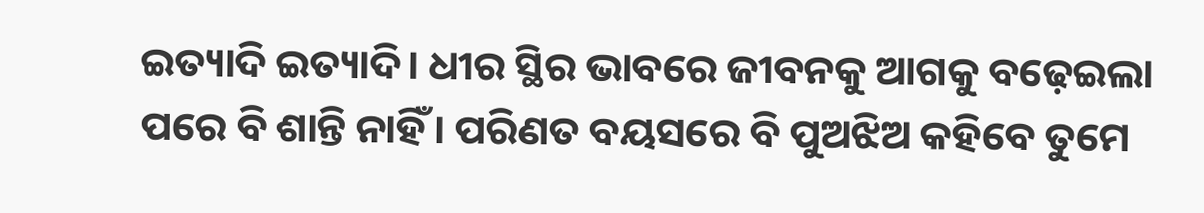ଇତ୍ୟାଦି ଇତ୍ୟାଦି। ଧୀର ସ୍ଥିର ଭାବରେ ଜୀବନକୁ ଆଗକୁ ବଢ଼େଇଲା ପରେ ବି ଶାନ୍ତି ନାହିଁ। ପରିଣତ ବୟସରେ ବି ପୁଅଝିଅ କହିବେ ତୁମେ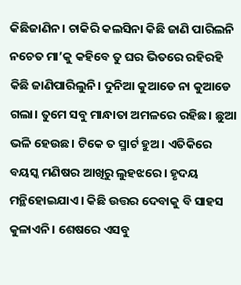କିଛିଜାଣିନ। ଚାକିରି କଲସିନା କିଛି ଜାଣି ପାରିଲନି ନଚେତ ମା’କୁ କହିବେ ତୁ ଘର ଭିତରେ ରହିରହି କିଛି ଜାଣିପାରିଲୁନି। ଦୁନିଆ କୁଆଡେ ନା କୁଆଡେ ଗଲା। ତୁମେ ସବୁ ମାନ୍ଧାତା ଅମଳରେ ରହିଛ। ଛୁଆ ଭଳି ହେଉଛ। ଟିକେ ତ ସ୍ମାର୍ଟ ହୁଅ। ଏତିକିରେ ବୟସ୍କ ମଣିଷର ଆଖିରୁ ଲୁହଝରେ। ହୃଦୟ ମନ୍ଥିହୋଇଯାଏ। କିଛି ଉତ୍ତର ଦେବାକୁ ବି ସାହସ କୁଳାଏନି। ଶେଷରେ ଏସବୁ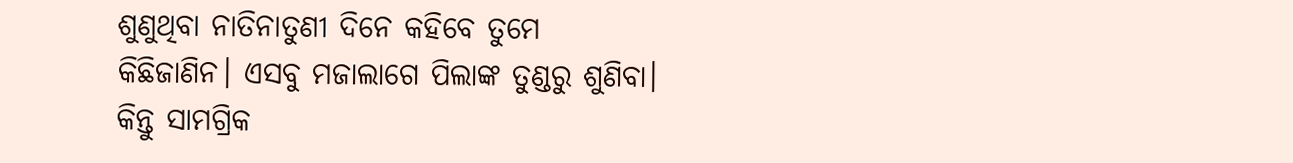ଶୁଣୁଥିବା ନାତିନାତୁଣୀ ଦିନେ କହିବେ ତୁମେ କିଛିଜାଣିନ। ଏସବୁ ମଜାଲାଗେ ପିଲାଙ୍କ ତୁଣ୍ଡରୁ ଶୁଣିବା। କିନ୍ତୁ ସାମଗ୍ରିକ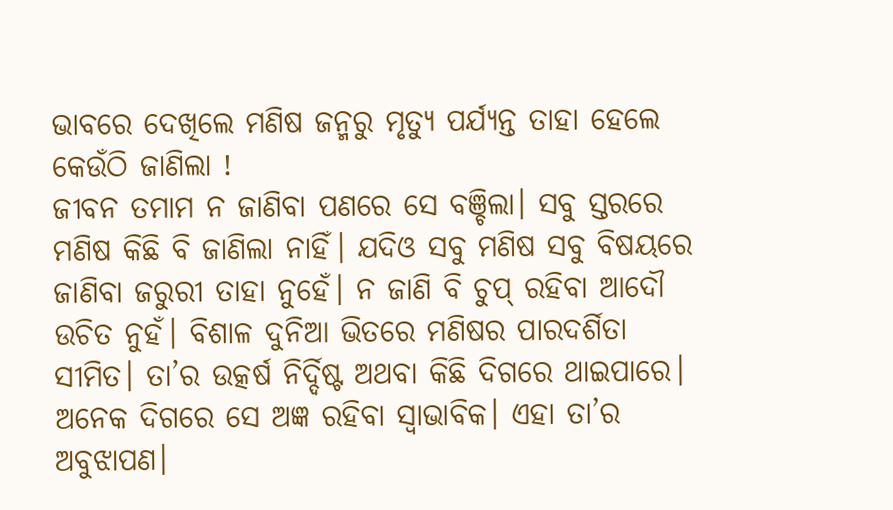ଭାବରେ ଦେଖିଲେ ମଣିଷ ଜନ୍ମରୁ ମୃତ୍ୟୁ ପର୍ଯ୍ୟନ୍ତ ତାହା ହେଲେ କେଉଁଠି ଜାଣିଲା !
ଜୀବନ ତମାମ ନ ଜାଣିବା ପଣରେ ସେ ବଞ୍ଚିଲା। ସବୁ ସ୍ତରରେ ମଣିଷ କିଛି ବି ଜାଣିଲା ନାହିଁ। ଯଦିଓ ସବୁ ମଣିଷ ସବୁ ବିଷୟରେ ଜାଣିବା ଜରୁରୀ ତାହା ନୁହେଁ। ନ ଜାଣି ବି ଚୁପ୍‌ ରହିବା ଆଦୌ ଉଚିତ ନୁହଁ। ବିଶାଳ ଦୁନିଆ ଭିତରେ ମଣିଷର ପାରଦର୍ଶିତା ସୀମିତ। ତା’ର ଉତ୍କର୍ଷ ନିର୍ଦ୍ଦିଷ୍ଟ ଅଥବା କିଛି ଦିଗରେ ଥାଇପାରେ। ଅନେକ ଦିଗରେ ସେ ଅଜ୍ଞ ରହିବା ସ୍ବାଭାବିକ। ଏହା ତା’ର ଅବୁଝାପଣ।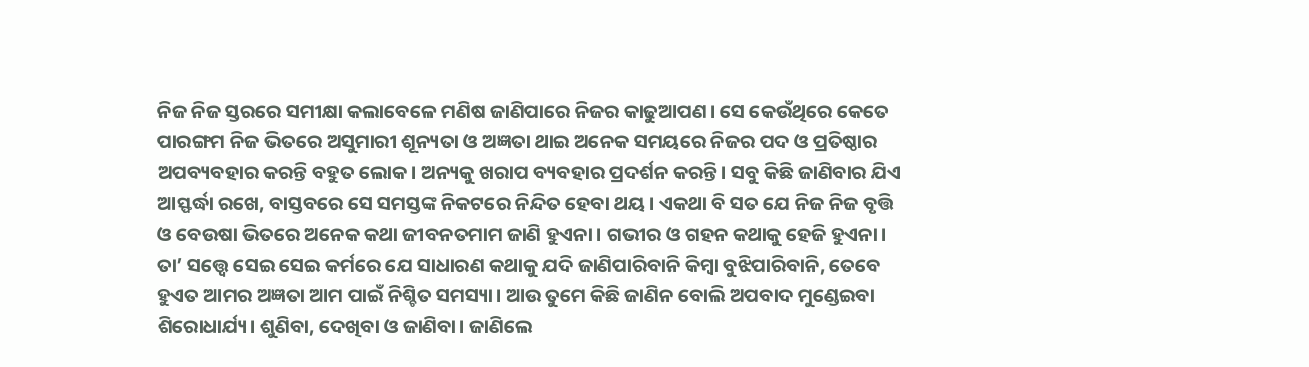ନିଜ ନିଜ ସ୍ତରରେ ସମୀକ୍ଷା କଲାବେଳେ ମଣିଷ ଜାଣିପାରେ ନିଜର କାଢୁଆପଣ। ସେ କେଉଁଥିରେ କେତେ ପାରଙ୍ଗମ ନିଜ ଭିତରେ ଅସୁମାରୀ ଶୂନ୍ୟତା ଓ ଅଜ୍ଞତା ଥାଇ ଅନେକ ସମୟରେ ନିଜର ପଦ ଓ ପ୍ରତିଷ୍ଠାର ଅପବ୍ୟବହାର କରନ୍ତି ବହୁତ ଲୋକ। ଅନ୍ୟକୁ ଖରାପ ବ୍ୟବହାର ପ୍ରଦର୍ଶନ କରନ୍ତି। ସବୁ କିଛି ଜାଣିବାର ଯିଏ ଆସ୍ଫର୍ଦ୍ଧା ରଖେ, ବାସ୍ତବରେ ସେ ସମସ୍ତଙ୍କ ନିକଟରେ ନିନ୍ଦିତ ହେବା ଥୟ। ଏକଥା ବି ସତ ଯେ ନିଜ ନିଜ ବୃତ୍ତି ଓ ବେଉଷା ଭିତରେ ଅନେକ କଥା ଜୀବନତମାମ ଜାଣି ହୁଏନା। ଗଭୀର ଓ ଗହନ କଥାକୁ ହେଜି ହୁଏନା। ତା’ ସତ୍ତ୍ୱେ ସେଇ ସେଇ କର୍ମରେ ଯେ ସାଧାରଣ କଥାକୁ ଯଦି ଜାଣିପାରିବାନି କିମ୍ବା ବୁଝିପାରିବାନି, ତେବେ ହୁଏତ ଆମର ଅଜ୍ଞତା ଆମ ପାଇଁ ନିଶ୍ଚିତ ସମସ୍ୟା। ଆଉ ତୁମେ କିଛି ଜାଣିନ ବୋଲି ଅପବାଦ ମୁଣ୍ଡେଇବା ଶିରୋଧାର୍ଯ୍ୟ। ଶୁଣିବା, ଦେଖିବା ଓ ଜାଣିବା। ଜାଣିଲେ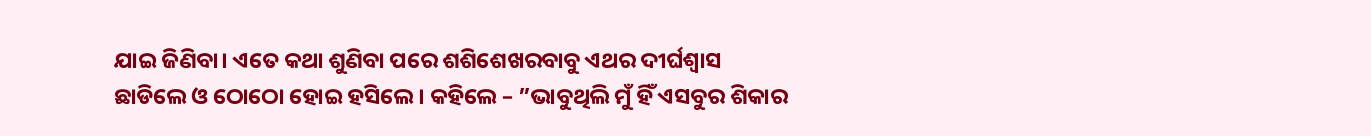ଯାଇ ଜିଣିବା। ଏତେ କଥା ଶୁଣିବା ପରେ ଶଶିଶେଖରବାବୁ ଏଥର ଦୀର୍ଘଶ୍ୱାସ ଛାଡିଲେ ଓ ଠୋଠୋ ହୋଇ ହସିଲେ। କହିଲେ – ”ଭାବୁଥିଲି ମୁଁ ହିଁ ଏସବୁର ଶିକାର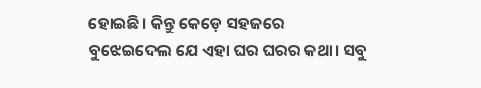ହୋଇଛି। କିନ୍ତୁ କେଡ଼େ ସହଜରେ ବୁଝେଇଦେଲ ଯେ ଏହା ଘର ଘରର କଥା। ସବୁ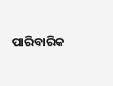ପାରିବାରିକ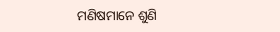ମଣିଷମାନେ ଶୁଣି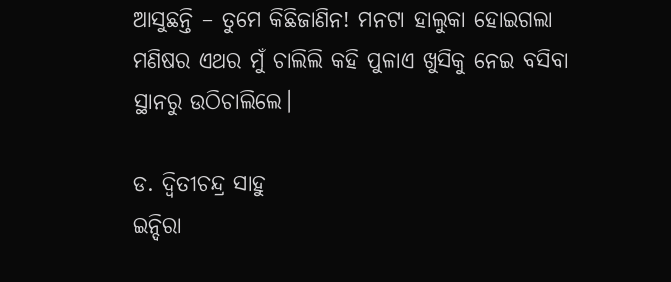ଆସୁଛନ୍ତି – ତୁମେ କିଛିଜାଣିନ! ମନଟା ହାଲୁକା ହୋଇଗଲା ମଣିଷର ଏଥର ମୁଁ ଚାଲିଲି କହି ପୁଳାଏ ଖୁସିକୁ ନେଇ ବସିବା ସ୍ଥାନରୁ ଉଠିଚାଲିଲେ।

ଡ. ଦ୍ୱିତୀଚନ୍ଦ୍ର ସାହୁ
ଇନ୍ଦିରା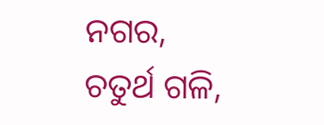ନଗର, ଚତୁର୍ଥ ଗଳି,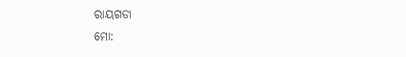ରାୟଗଡା
ମୋ: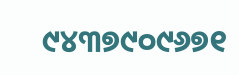୯୪୩୭୯୦୯୬୭୧